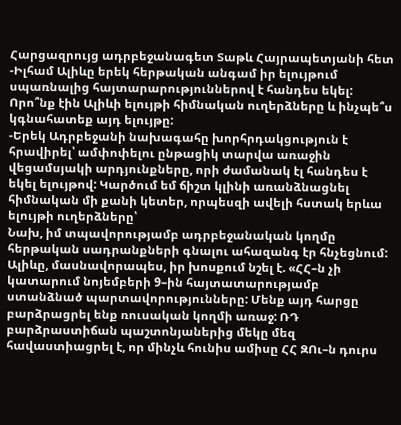Հարցազրույց ադրբեջանագետ Տաթև Հայրապետյանի հետ
-Իլհամ Ալիևը երեկ հերթական անգամ իր ելույթում սպառնալից հայտարարություններով է հանդես եկել: Որո՞նք էին Ալիևի ելույթի հիմնական ուղերձները և ինչպե՞ս կգնահատեք այդ ելույթը:
-Երեկ Ադրբեջանի նախագահը խորհրդակցություն է հրավիրել՝ ամփոփելու ընթացիկ տարվա առաջին վեցամսյակի արդյունքները, որի ժամանակ էլ հանդես է եկել ելույթով: Կարծում եմ ճիշտ կլինի առանձնացնել հիմնական մի քանի կետեր, որպեսզի ավելի հստակ երևա ելույթի ուղերձները՝
Նախ, իմ տպավորությամբ ադրբեջանական կողմը հերթական սադրանքների գնալու ահազանգ էր հնչեցնում: Ալիևը, մասնավորապես, իր խոսքում նշել է. «ՀՀ–ն չի կատարում նոյեմբերի 9–ին հայտատարությամբ ստանձնած պարտավորությունները: Մենք այդ հարցը բարձրացրել ենք ռուսական կողմի առաջ: ՌԴ բարձրաստիճան պաշտոնյաներից մեկը մեզ հավաստիացրել է, որ մինչև հունիս ամիսը ՀՀ ԶՈւ–ն դուրս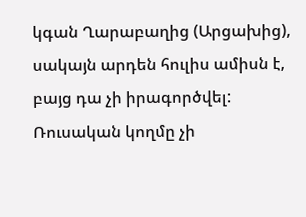կգան Ղարաբաղից (Արցախից), սակայն արդեն հուլիս ամիսն է, բայց դա չի իրագործվել: Ռուսական կողմը չի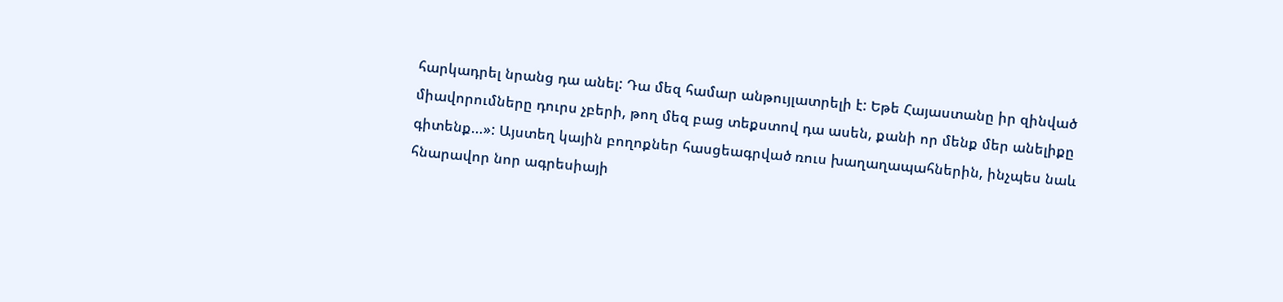հարկադրել նրանց դա անել: Դա մեզ համար անթույլատրելի է: Եթե Հայաստանը իր զինված միավորումները դուրս չբերի, թող մեզ բաց տեքստով դա ասեն, քանի որ մենք մեր անելիքը գիտենք...»: Այստեղ կային բողոքներ հասցեագրված ռուս խաղաղապահներին, ինչպես նաև հնարավոր նոր ագրեսիայի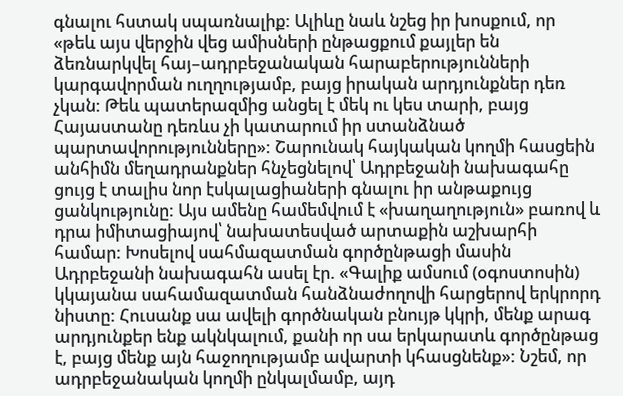գնալու հստակ սպառնալիք: Ալիևը նաև նշեց իր խոսքում, որ «թեև այս վերջին վեց ամիսների ընթացքում քայլեր են ձեռնարկվել հայ–ադրբեջանական հարաբերությունների կարգավորման ուղղությամբ, բայց իրական արդյունքներ դեռ չկան: Թեև պատերազմից անցել է մեկ ու կես տարի, բայց Հայաստանը դեռևս չի կատարում իր ստանձնած պարտավորությունները»: Շարունակ հայկական կողմի հասցեին անհիմն մեղադրանքներ հնչեցնելով՝ Ադրբեջանի նախագահը ցույց է տալիս նոր էսկալացիաների գնալու իր անթաքույց ցանկությունը: Այս ամենը համեմվում է «խաղաղություն» բառով և դրա իմիտացիայով՝ նախատեսված արտաքին աշխարհի համար: Խոսելով սահմազատման գործընթացի մասին Ադրբեջանի նախագահն ասել էր. «Գալիք ամսում (օգոստոսին) կկայանա սահամազատման հանձնաժողովի հարցերով երկրորդ նիստը: Հուսանք սա ավելի գործնական բնույթ կկրի, մենք արագ արդյունքեր ենք ակնկալում, քանի որ սա երկարատև գործընթաց է, բայց մենք այն հաջողությամբ ավարտի կհասցնենք»: Նշեմ, որ ադրբեջանական կողմի ընկալմամբ, այդ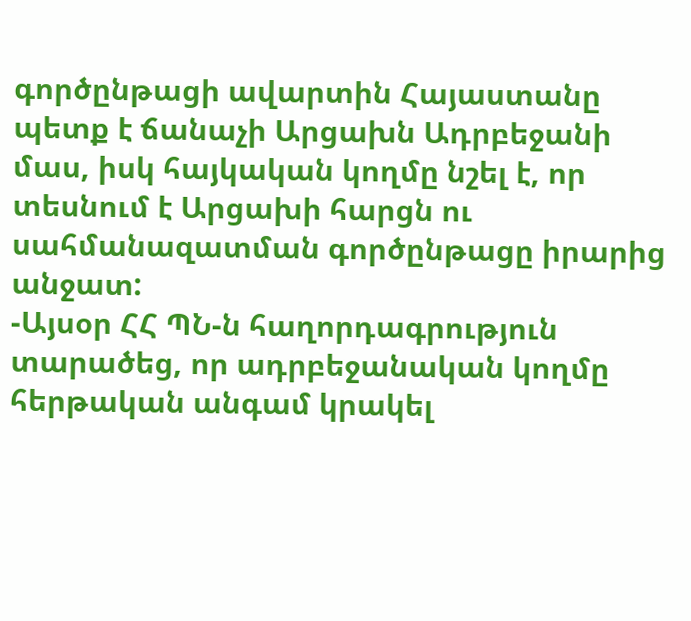գործընթացի ավարտին Հայաստանը պետք է ճանաչի Արցախն Ադրբեջանի մաս, իսկ հայկական կողմը նշել է, որ տեսնում է Արցախի հարցն ու սահմանազատման գործընթացը իրարից անջատ:
-Այսօր ՀՀ ՊՆ-ն հաղորդագրություն տարածեց, որ ադրբեջանական կողմը հերթական անգամ կրակել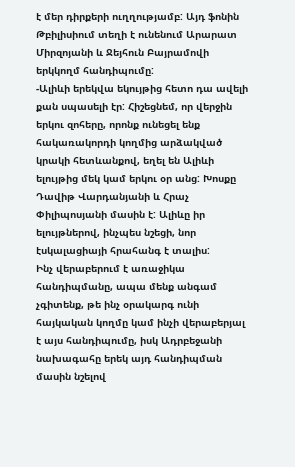է մեր դիրքերի ուղղությամբ: Այդ ֆոնին Թբիլիսիում տեղի է ունենում Արարատ Միրզոյանի և Ջեյհուն Բայրամովի երկկողմ հանդիպումը:
-Ալիևի երեկվա եկույթից հետո դա ավելի քան սպասելի էր: Հիշեցնեմ, որ վերջին երկու զոհերը, որոնք ունեցել ենք հակառակորդի կողմից արձակված կրակի հետևանքով, եղել են Ալիևի ելույթից մեկ կամ երկու օր անց: Խոսքը Դավիթ Վարդանյանի և Հրաչ Փիլիպոսյանի մասին է: Ալիևը իր ելույթներով, ինչպես նշեցի, նոր էսկալացիայի հրահանգ է տալիս:
Ինչ վերաբերում է առաջիկա հանդիպմանը, ապա մենք անգամ չգիտենք, թե ինչ օրակարգ ունի հայկական կողմը կամ ինչի վերաբերյալ է այս հանդիպումը, իսկ Ադրբեջանի նախագահը երեկ այդ հանդիպման մասին նշելով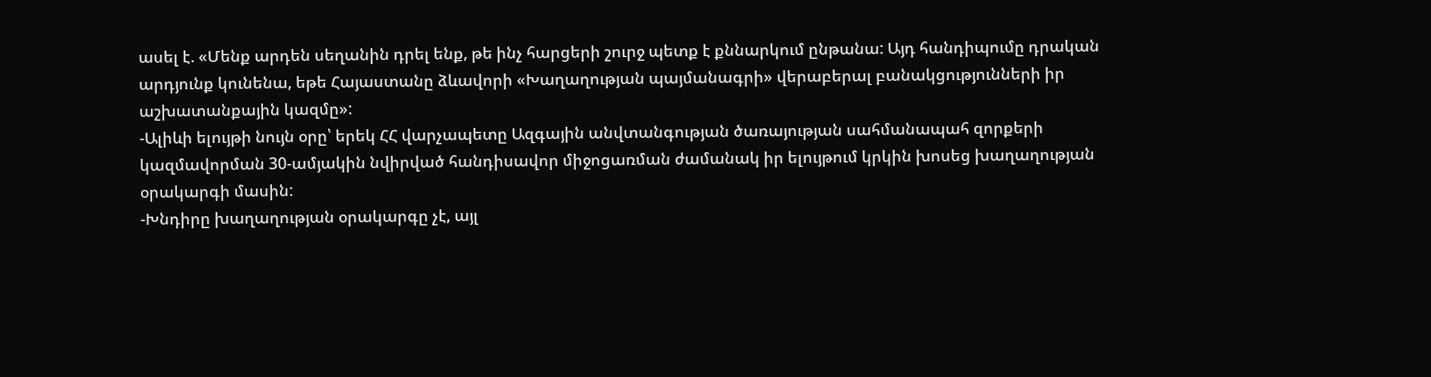ասել է. «Մենք արդեն սեղանին դրել ենք, թե ինչ հարցերի շուրջ պետք է քննարկում ընթանա: Այդ հանդիպումը դրական արդյունք կունենա, եթե Հայաստանը ձևավորի «Խաղաղության պայմանագրի» վերաբերալ բանակցությունների իր աշխատանքային կազմը»:
-Ալիևի ելույթի նույն օրը՝ երեկ ՀՀ վարչապետը Ազգային անվտանգության ծառայության սահմանապահ զորքերի կազմավորման 30-ամյակին նվիրված հանդիսավոր միջոցառման ժամանակ իր ելույթում կրկին խոսեց խաղաղության օրակարգի մասին:
-Խնդիրը խաղաղության օրակարգը չէ, այլ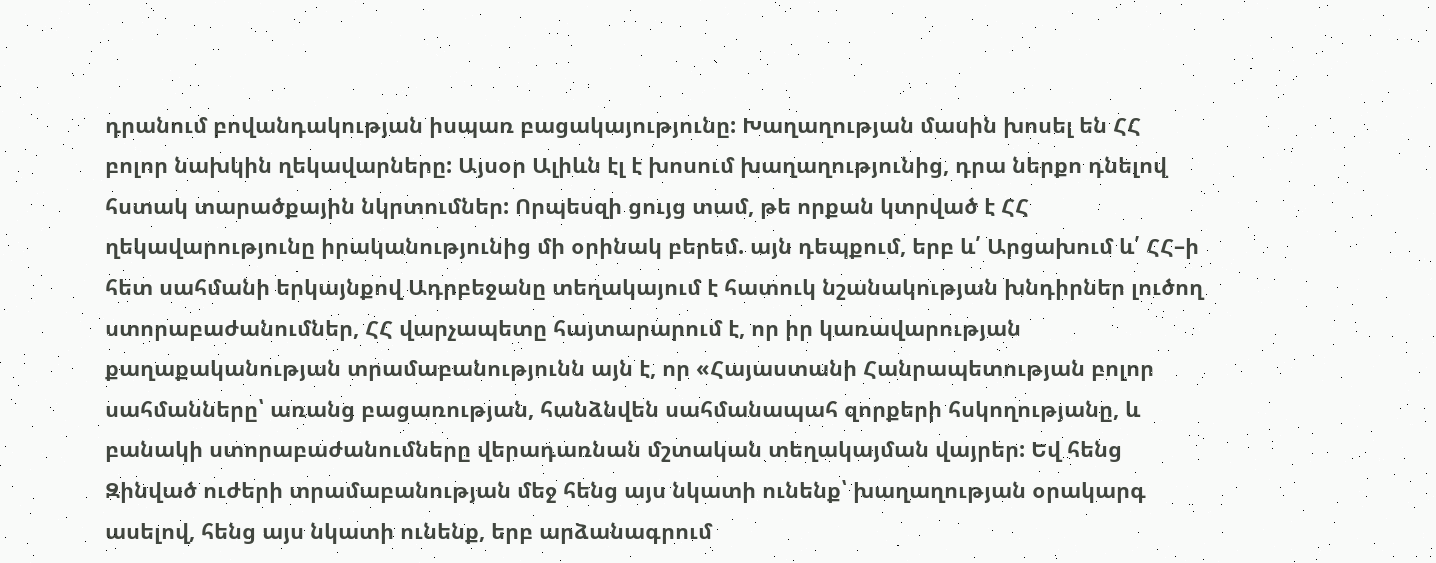դրանում բովանդակության իսպառ բացակայությունը: Խաղաղության մասին խոսել են ՀՀ բոլոր նախկին ղեկավարները: Այսօր Ալիևն էլ է խոսում խաղաղությունից, դրա ներքո դնելով հստակ տարածքային նկրտումներ: Որպեսզի ցույց տամ, թե որքան կտրված է ՀՀ ղեկավարությունը իրականությունից մի օրինակ բերեմ. այն դեպքում, երբ և՛ Արցախում և՛ ՀՀ–ի հետ սահմանի երկայնքով Ադրբեջանը տեղակայում է հատուկ նշանակության խնդիրներ լուծող ստորաբաժանումներ, ՀՀ վարչապետը հայտարարում է, որ իր կառավարության քաղաքականության տրամաբանությունն այն է, որ «Հայաստանի Հանրապետության բոլոր սահմանները՝ առանց բացառության, հանձնվեն սահմանապահ զորքերի հսկողությանը, և բանակի ստորաբաժանումները վերադառնան մշտական տեղակայման վայրեր: Եվ հենց Զինված ուժերի տրամաբանության մեջ հենց այս նկատի ունենք՝ խաղաղության օրակարգ ասելով, հենց այս նկատի ունենք, երբ արձանագրում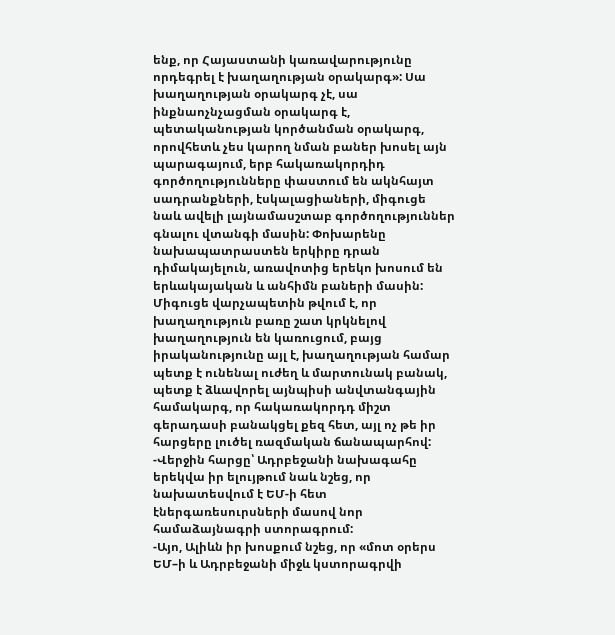ենք, որ Հայաստանի կառավարությունը որդեգրել է խաղաղության օրակարգ»: Սա խաղաղության օրակարգ չէ, սա ինքնաոչնչացման օրակարգ է, պետականության կործանման օրակարգ, որովհետև չես կարող նման բաներ խոսել այն պարագայում, երբ հակառակորդիդ գործողությունները փաստում են ակնհայտ սադրանքների, էսկալացիաների, միգուցե նաև ավելի լայնամասշտաբ գործողություններ գնալու վտանգի մասին: Փոխարենը նախապատրաստեն երկիրը դրան դիմակայելուն, առավոտից երեկո խոսում են երևակայական և անհիմն բաների մասին: Միգուցե վարչապետին թվում է, որ խաղաղություն բառը շատ կրկնելով խաղաղություն են կառուցում, բայց իրականությունը այլ է, խաղաղության համար պետք է ունենալ ուժեղ և մարտունակ բանակ, պետք է ձևավորել այնպիսի անվտանգային համակարգ, որ հակառակորդդ միշտ գերադասի բանակցել քեզ հետ, այլ ոչ թե իր հարցերը լուծել ռազմական ճանապարհով:
-Վերջին հարցը՝ Ադրբեջանի նախագահը երեկվա իր ելույթում նաև նշեց, որ նախատեսվում է ԵՄ-ի հետ էներգառեսուրսների մասով նոր համաձայնագրի ստորագրում:
-Այո, Ալիևն իր խոսքում նշեց, որ «մոտ օրերս ԵՄ–ի և Ադրբեջանի միջև կստորագրվի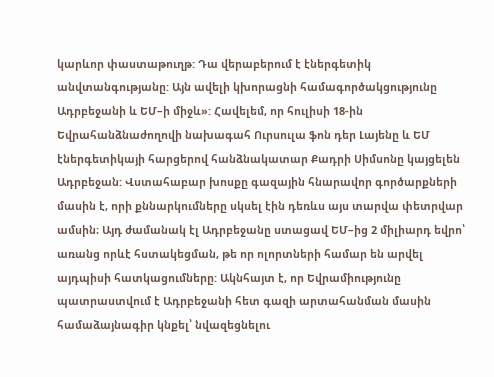կարևոր փաստաթուղթ: Դա վերաբերում է էներգետիկ անվտանգությանը: Այն ավելի կխորացնի համագործակցությունը Ադրբեջանի և ԵՄ–ի միջև»: Հավելեմ, որ հուլիսի 18-ին Եվրահանձնաժողովի նախագահ Ուրսուլա ֆոն դեր Լայենը և ԵՄ էներգետիկայի հարցերով հանձնակատար Քադրի Սիմսոնը կայցելեն Ադրբեջան: Վստահաբար խոսքը գազային հնարավոր գործարքների մասին է, որի քննարկումները սկսել էին դեռևս այս տարվա փետրվար ամսին։ Այդ ժամանակ էլ Ադրբեջանը ստացավ ԵՄ–ից 2 միլիարդ եվրո՝ առանց որևէ հստակեցման, թե որ ոլորտների համար են արվել այդպիսի հատկացումները: Ակնհայտ է, որ Եվրամիությունը պատրաստվում է Ադրբեջանի հետ գազի արտահանման մասին համաձայնագիր կնքել՝ նվազեցնելու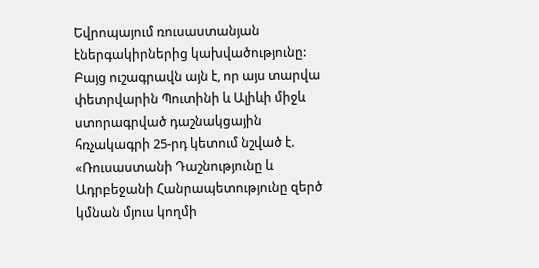Եվրոպայում ռուսաստանյան էներգակիրներից կախվածությունը: Բայց ուշագրավն այն է, որ այս տարվա փետրվարին Պուտինի և Ալիևի միջև ստորագրված դաշնակցային հռչակագրի 25-րդ կետում նշված է. «Ռուսաստանի Դաշնությունը և Ադրբեջանի Հանրապետությունը զերծ կմնան մյուս կողմի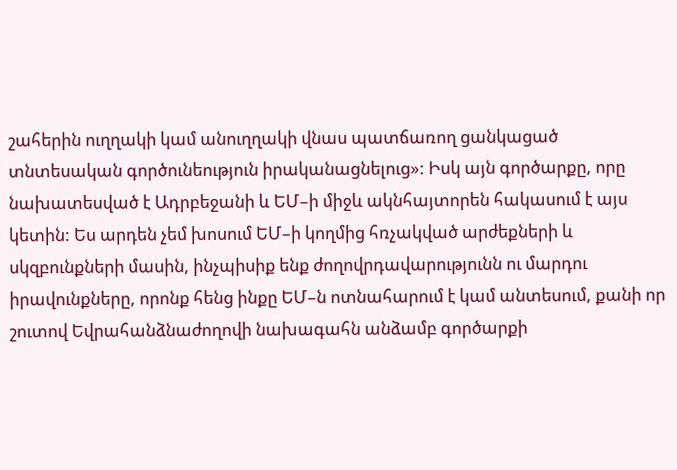շահերին ուղղակի կամ անուղղակի վնաս պատճառող ցանկացած տնտեսական գործունեություն իրականացնելուց»: Իսկ այն գործարքը, որը նախատեսված է Ադրբեջանի և ԵՄ–ի միջև ակնհայտորեն հակասում է այս կետին: Ես արդեն չեմ խոսում ԵՄ–ի կողմից հռչակված արժեքների և սկզբունքների մասին, ինչպիսիք ենք ժողովրդավարությունն ու մարդու իրավունքները, որոնք հենց ինքը ԵՄ–ն ոտնահարում է կամ անտեսում, քանի որ շուտով Եվրահանձնաժողովի նախագահն անձամբ գործարքի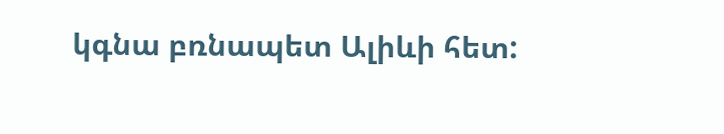կգնա բռնապետ Ալիևի հետ: